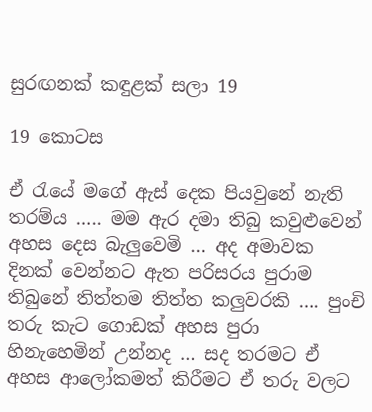සුරඟනක් කඳුළක් සලා 19

19 කොටස

ඒ රැයේ මගේ ඇස් දෙක පියවුනේ නැති තරම්ය ….. මම ඇර දමා තිබු කවුළුවෙන් අහස දෙස බැලුවෙමි … අද අමාවක දිනක් වෙන්නට ඇත පරිසරය පුරාම තිබුනේ තිත්තම තිත්ත කලුවරකි …. පුංචි තරු කැට ගොඩක් අහස පුරා හිනැහෙමින් උන්නද … සද තරමට ඒ අහස ආලෝකමත් කිරීමට ඒ තරු වලට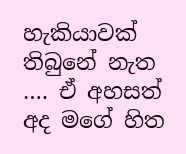හැකියාවක් තිබුනේ නැත …. ඒ අහසත් අද මගේ හිත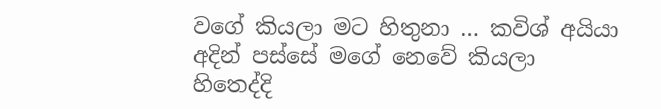වගේ කියලා මට හිතුනා … කවිශ් අයියා අදින් පස්සේ මගේ නෙවේ කියලා හිතෙද්දි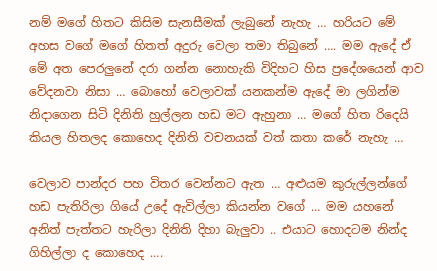නම් මගේ හිතට කිසිම සැනසීමක් ලැබුනේ නැහැ … හරියට මේ අහස වගේ මගේ හිතත් අදුරු වෙලා තමා තිබුනේ …. මම ඇදේ ඒ මේ අත පෙරලුනේ දරා ගන්න නොහැකි විදිහට හිස ප්‍රදේශයෙන් ආව වේදනවා නිසා … බොහෝ වෙලාවක් යනකන්ම ඇදේ මා ලගින්ම නිදාගෙන සිටි දිනිති හුල්ලන හඩ මට ඇහුනා … මගේ හිත රිදෙයි කියල හිතලද කොහෙද දිනිති වචනයක් වත් කතා කරේ නැහැ …

වෙලාව පාන්දර පහ විතර වෙන්නට ඇත … අළුයම කුරුල්ලන්ගේ හඩ පැතිරිලා ගියේ උදේ ඇවිල්ලා කියන්න වගේ … මම යහනේ අනිත් පැත්තට හැරිලා දිනිති දිහා බැලුවා .. එයාට හොදටම නින්ද ගිහිල්ලා ද කොහෙද ….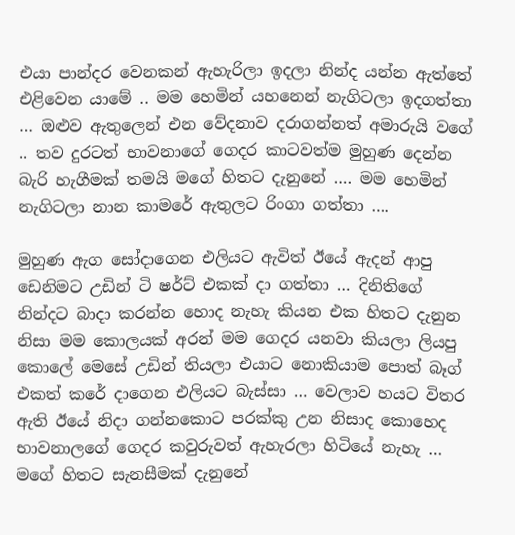එයා පාන්දර වෙනකන් ඇහැරිලා ඉදලා නින්ද යන්න ඇත්තේ එළිවෙන යාමේ .. මම හෙමින් යහනෙන් නැගිටලා ඉදගත්තා … ඔළුව ඇතුලෙන් එන වේදනාව දරාගන්නත් අමාරුයි වගේ .. තව දුරටත් භාවනාගේ ගෙදර කාටවත්ම මුහුණ දෙන්න බැරි හැගීමක් තමයි මගේ හිතට දැනුනේ …. මම හෙමින් නැගිටලා නාන කාමරේ ඇතුලට රිංගා ගත්තා ….

මුහුණ ඇග සෝදාගෙන එලියට ඇවිත් ඊයේ ඇදන් ආපු ඩෙනිමට උඩින් ටි ෂර්ට් එකක් දා ගත්තා … දිනිතිගේ නින්දට බාදා කරන්න හොද නැහැ කියන එක හිතට දැනුන නිසා මම කොලයක් අරන් මම ගෙදර යනවා කියලා ලියපු කොලේ මෙසේ උඩින් තියලා එයාට නොකියාම පොත් බෑග් එකත් කරේ දාගෙන එලියට බැස්සා … වෙලාව හයට විතර ඇති ඊයේ නිදා ගන්නකොට පරක්කු උන නිසාද කොහෙද භාවනාලගේ ගෙදර කවුරුවත් ඇහැරලා හිටියේ නැහැ … මගේ හිතට සැනසීමක් දැනුනේ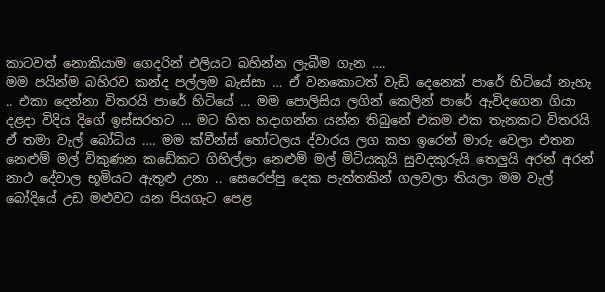කාටවත් නොකියාම ගෙදරින් එලියට බහින්න ලැබීම ගැන ….
මම පයින්ම බහිරව කන්ද පල්ලම බැස්සා … ඒ වනකොටත් වැඩි දෙනෙක් පාරේ හිටියේ නැහැ .. එකා දෙන්නා විතරයි පාරේ හිටියේ … මම පොලිසිය ලගින් කෙලින් පාරේ ඇවිදගෙන ගියා දළදා විදිය දිගේ ඉස්සරහට … මට හිත හදාගන්න යන්න තිබුනේ එකම එක තැනකට විතරයි ඒ තමා වැල් බෝධිය …. මම ක්වීන්ස් හෝටලය ද්වාරය ලග කහ ඉරෙන් මාරු වෙලා එතන නෙළුම් මල් විකුණන කඩේකට ගිහිල්ලා නෙළුම් මල් මිටියකුයි සුවදකුරුයි තෙලුයි අරන් අරන් නාථ දේවාල භූමියට ඇතුළු උනා .. සෙරෙප්පු දෙක පැත්තකින් ගලවලා තියලා මම වැල් බෝදියේ උඩ මළුවට යන පියගැට පෙළ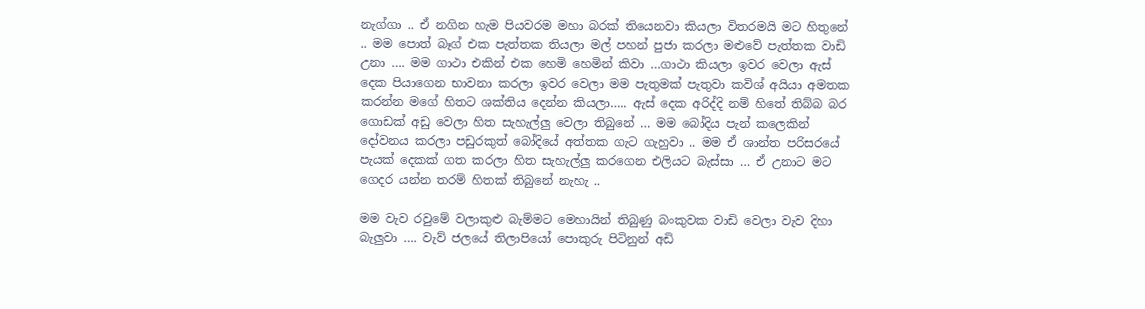නැග්ගා .. ඒ නගින හැම පියවරම මහා බරක් තියෙනවා කියලා විතරමයි මට හිතුනේ .. මම පොත් බෑග් එක පැත්තක තියලා මල් පහන් පුජා කරලා මළුවේ පැත්තක වාඩි උනා …. මම ගාථා එකින් එක හෙමි හෙමින් කිවා …ගාථා කියලා ඉවර වෙලා ඇස් දෙක පියාගෙන භාවනා කරලා ඉවර වෙලා මම පැතුමක් පැතුවා කවිශ් අයියා අමතක කරන්න මගේ හිතට ශක්තිය දෙන්න කියලා….. ඇස් දෙක අරිද්දි නම් හිතේ තිබ්බ බර ගොඩක් අඩු වෙලා හිත සැහැල්ලු වෙලා තිබුනේ … මම බෝදිය පැන් කලෙකින් දෝවනය කරලා පඩුරකුත් බෝදියේ අත්තක ගැට ගැහුවා .. මම ඒ ශාන්ත පරිසරයේ පැයක් දෙකක් ගත කරලා හිත සැහැල්ලු කරගෙන එලියට බැස්සා … ඒ උනාට මට ගෙදර යන්න තරම් හිතක් තිබුනේ නැහැ ..

මම වැව රවුමේ වලාකුළු බැම්මට මෙහායින් තිබුණු බංකුවක වාඩි වෙලා වැව දිහා බැලුවා …. වැව් ජලයේ තිලාපියෝ පොකුරු පිටිනුන් අඩි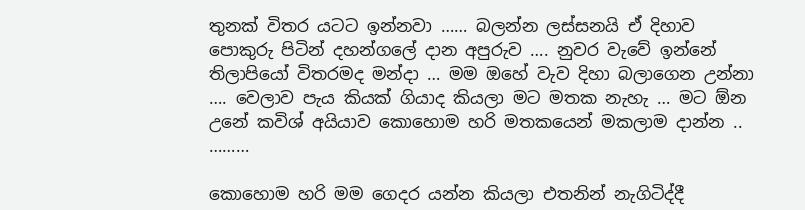තුනක් විතර යටට ඉන්නවා …… බලන්න ලස්සනයි ඒ දිහාව පොකුරු පිටින් දහන්ගලේ දාන අපුරුව …. නුවර වැවේ ඉන්නේ තිලාපියෝ විතරමද මන්දා … මම ඔහේ වැව දිහා බලාගෙන උන්නා …. වෙලාව පැය කියක් ගියාද කියලා මට මතක නැහැ … මට ඕන උනේ කවිශ් අයියාව කොහොම හරි මතකයෙන් මකලාම දාන්න ..
………

කොහොම හරි මම ගෙදර යන්න කියලා එතනින් නැගිටිද්දී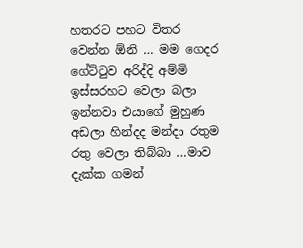හතරට පහට විතර වෙන්න ඕනි … මම ගෙදර ගේට්ටුව අරිද්දි අම්මි ඉස්සරහට වෙලා බලා ඉන්නවා එයාගේ මුහුණ අඩලා හින්දද මන්දා රතුම රතු වෙලා තිබ්බා …මාව දැක්ක ගමන්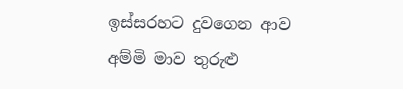ඉස්සරහට දුවගෙන ආව අම්මි මාව තුරුළු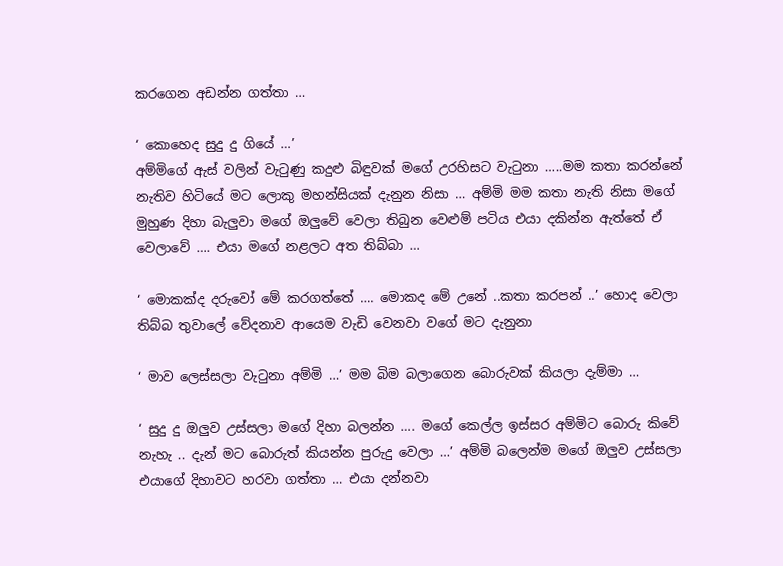කරගෙන අඩන්න ගත්තා …

‘ කොහෙද සුදු දු ගියේ …’
අම්මිගේ ඇස් වලින් වැටුණු කදුළු බිඳුවක් මගේ උරහිසට වැටුනා …..මම කතා කරන්නේ නැතිව හිටියේ මට ලොකු මහන්සියක් දැනුන නිසා … අම්මි මම කතා නැති නිසා මගේ මුහුණ දිහා බැලුවා මගේ ඔලුවේ වෙලා තිබුන වෙළුම් පටිය එයා දකින්න ඇත්තේ ඒ වෙලාවේ …. එයා මගේ නළලට අත තිබ්බා …

‘ මොකක්ද දරුවෝ මේ කරගත්තේ …. මොකද මේ උනේ ..කතා කරපන් ..’ හොද වෙලා තිබ්බ තුවාලේ වේදනාව ආයෙම වැඩි වෙනවා වගේ මට දැනුනා

‘ මාව ලෙස්සලා වැටුනා අම්මි …’ මම බිම බලාගෙන බොරුවක් කියලා දැම්මා …

‘ සුදු දු ඔලුව උස්සලා මගේ දිහා බලන්න …. මගේ කෙල්ල ඉස්සර අම්මිට බොරු කිවේ නැහැ .. දැන් මට බොරුත් කියන්න පුරුදු වෙලා …’ අම්මි බලෙන්ම මගේ ඔලුව උස්සලා එයාගේ දිහාවට හරවා ගත්තා … එයා දන්නවා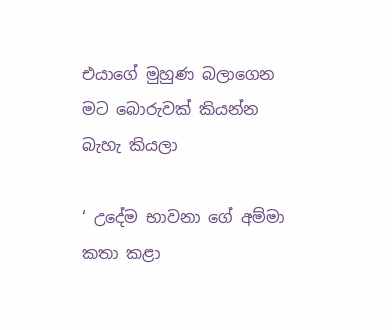එයාගේ මුහුණ බලාගෙන මට බොරුවක් කියන්න බැහැ කියලා

‘ උදේම භාවනා ගේ අම්මා කතා කළා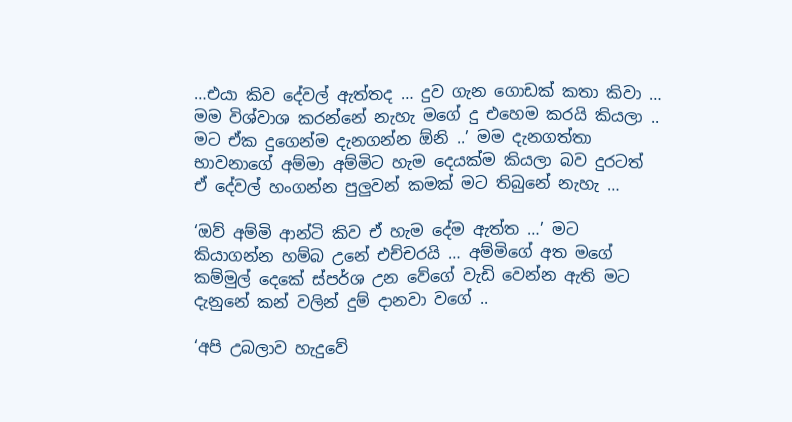…එයා කිව දේවල් ඇත්තද … දුව ගැන ගොඩක් කතා කිවා … මම විශ්වාශ කරන්නේ නැහැ මගේ දු එහෙම කරයි කියලා .. මට ඒක දුගෙන්ම දැනගන්න ඕනි ..’ මම දැනගත්තා භාවනාගේ අම්මා අම්මිට හැම දෙයක්ම කියලා බව දුරටත් ඒ දේවල් හංගන්න පුලුවන් කමක් මට තිබුනේ නැහැ …

‘ඔව් අම්මි ආන්ටි කිව ඒ හැම දේම ඇත්ත …’ මට කියාගන්න හම්බ උනේ එච්චරයි … අම්මිගේ අත මගේ කම්මුල් දෙකේ ස්පර්ශ උන වේගේ වැඩි වෙන්න ඇති මට දැනුනේ කන් වලින් දුම් දානවා වගේ ..

‘අපි උබලාව හැදුවේ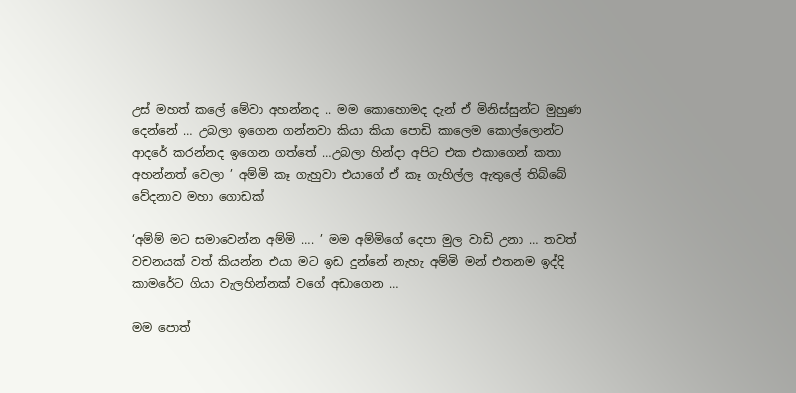උස් මහත් කලේ මේවා අහන්නද .. මම කොහොමද දැන් ඒ මිනිස්සුන්ට මුහුණ දෙන්නේ … උබලා ඉගෙන ගන්නවා කියා කියා පොඩි කාලෙම කොල්ලොන්ට ආදරේ කරන්නද ඉගෙන ගත්තේ …උබලා හින්දා අපිට එක එකාගෙන් කතා අහන්නත් වෙලා ’ අම්මි කෑ ගැහුවා එයාගේ ඒ කෑ ගැහිල්ල ඇතුලේ තිබ්බේ වේදනාව මහා ගොඩක්

‘අම්ම් මට සමාවෙන්න අම්මි …. ’ මම අම්මිගේ දෙපා මුල වාඩි උනා … තවත් වචනයක් වත් කියන්න එයා මට ඉඩ දුන්නේ නැහැ අම්මි මන් එතනම ඉද්දි කාමරේට ගියා වැලහින්නක් වගේ අඩාගෙන …

මම පොත්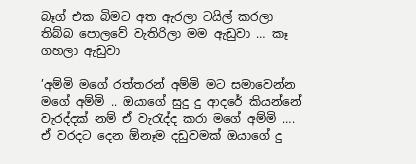බෑග් එක බිමට අත ඇරලා ටයිල් කරලා තිබ්බ පොලවේ වැතිරිලා මම ඇඩුවා … කෑ ගහලා ඇඩුවා

’අම්මි මගේ රත්තරන් අම්මි මට සමාවෙන්න මගේ අම්මි .. ඔයාගේ සුදු දු ආදරේ කියන්නේ වැරද්දක් නම් ඒ වැරැද්ද කරා මගේ අම්මි …. ඒ වරදට දෙන ඕනෑම දඩුවමක් ඔයාගේ දු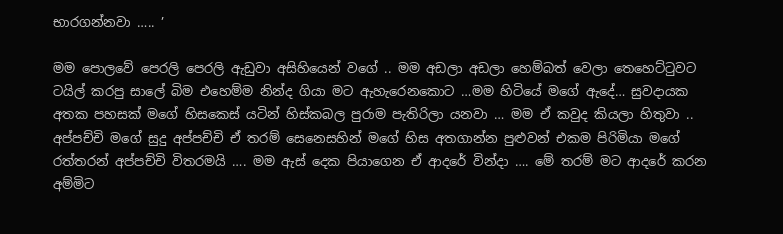භාරගන්නවා ….. ’

මම පොලවේ පෙරලි පෙරලි ඇඩුවා අසිහියෙන් වගේ .. මම අඩලා අඩලා හෙම්බත් වෙලා තෙහෙට්ටුවට ටයිල් කරපු සාලේ බිම එහෙම්ම නින්ද ගියා මට ඇහැරෙනකොට …මම හිටියේ මගේ ඇදේ… සුවදායක අතක පහසක් මගේ හිසකෙස් යටින් හිස්කබල පුරාම පැතිරිලා යනවා … මම ඒ කවුද කියලා හිතුවා .. අප්පච්චි මගේ සුදු අප්පච්චි ඒ තරම් සෙනෙසහින් මගේ හිස අතගාන්න පුළුවන් එකම පිරිමියා මගේ රත්තරන් අප්පච්චි විතරමයි …. මම ඇස් දෙක පියාගෙන ඒ ආදරේ වින්දා …. මේ තරම් මට ආදරේ කරන අම්මිට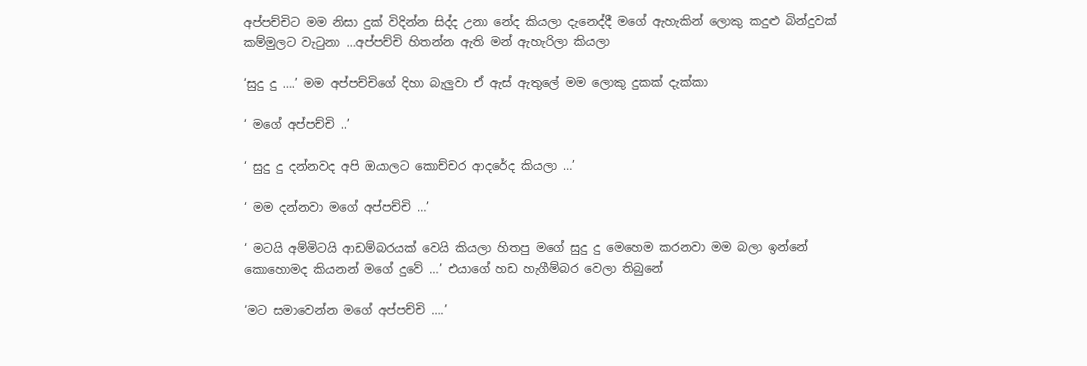අප්පච්චිට මම නිසා දුක් විදින්න සිද්ද උනා නේද කියලා දැනෙද්දී මගේ ඇහැකින් ලොකු කදුළු බින්දුවක් කම්මුලට වැටුනා …අප්පච්චි හිතන්න ඇති මන් ඇහැරිලා කියලා

‘සුදු දු ….’ මම අප්පච්චිගේ දිහා බැලුවා ඒ ඇස් ඇතුලේ මම ලොකු දුකක් දැක්කා

‘ මගේ අප්පච්චි ..’

‘ සුදු දු දන්නවද අපි ඔයාලට කොච්චර ආදරේද කියලා …’

‘ මම දන්නවා මගේ අප්පච්චි …’

‘ මටයි අම්මිටයි ආඩම්බරයක් වෙයි කියලා හිතපු මගේ සුදු දු මෙහෙම කරනවා මම බලා ඉන්නේ කොහොමද කියනන් මගේ දුවේ …’ එයාගේ හඩ හැගීම්බර වෙලා තිබුනේ

‘මට සමාවෙන්න මගේ අප්පච්චි ….’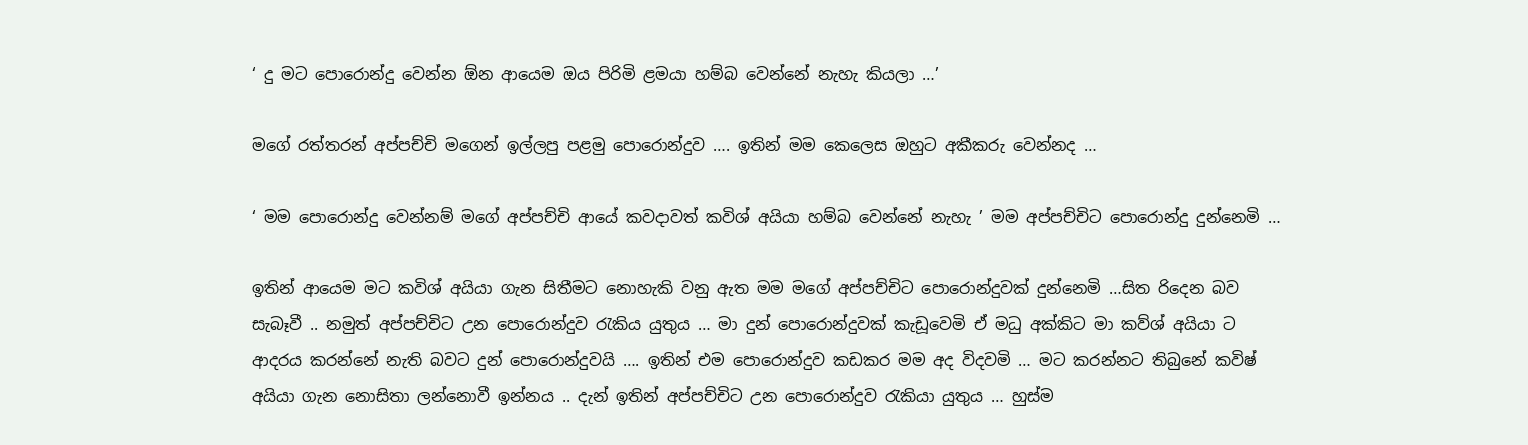‘ දු මට පොරොන්දු වෙන්න ඕන ආයෙම ඔය පිරිමි ළමයා හම්බ වෙන්නේ නැහැ කියලා …’

මගේ රත්තරන් අප්පච්චි මගෙන් ඉල්ලපු පළමු පොරොන්දුව …. ඉතින් මම කෙලෙස ඔහුට අකීකරු වෙන්නද …

‘ මම පොරොන්දු වෙන්නම් මගේ අප්පච්චි ආයේ කවදාවත් කවිශ් අයියා හම්බ වෙන්නේ නැහැ ’ මම අප්පච්චිට පොරොන්දු දුන්නෙමි …

ඉතින් ආයෙම මට කවිශ් අයියා ගැන සිතීමට නොහැකි වනු ඇත මම මගේ අප්පච්චිට පොරොන්දුවක් දුන්නෙමි …සිත රිදෙන බව සැබෑවී .. නමුත් අප්පච්චිට උන පොරොන්දුව රැකිය යුතුය … මා දුන් පොරොන්දුවක් කැඩූවෙමි ඒ මධු අක්කිට මා කව්ශ් අයියා ට ආදරය කරන්නේ නැති බවට දුන් පොරොන්දුවයි …. ඉතින් එම පොරොන්දුව කඩකර මම අද විදවමි … මට කරන්නට තිබුනේ කවිෂ් අයියා ගැන නොසිතා ලන්නොවී ඉන්නය .. දැන් ඉතින් අප්පච්චිට උන පොරොන්දුව රැකියා යුතුය … හුස්ම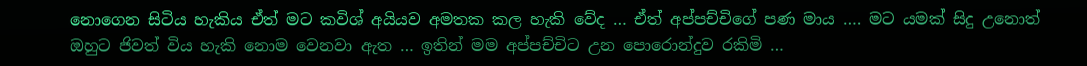නොගෙන සිටිය හැකිය ඒත් මට කවිශ් අයියව අමතක කල හැකි වේද … ඒත් අප්පච්චිගේ පණ මාය …. මට යමක් සිදු උනොත් ඔහුට ජිවත් විය හැකි නොම වෙනවා ඇත … ඉතින් මම අප්පච්චිට උන පොරොන්දුව රකිමි …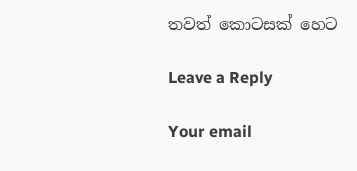තවත් කොටසක් හෙට

Leave a Reply

Your email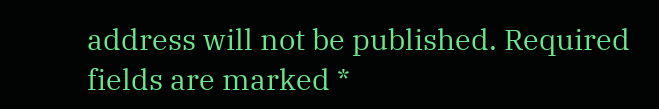address will not be published. Required fields are marked *